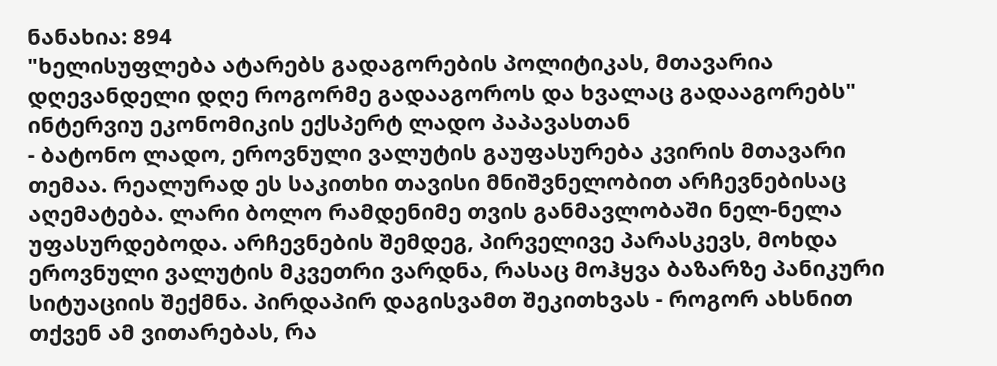ნანახია: 894
"ხელისუფლება ატარებს გადაგორების პოლიტიკას, მთავარია დღევანდელი დღე როგორმე გადააგოროს და ხვალაც გადააგორებს"
ინტერვიუ ეკონომიკის ექსპერტ ლადო პაპავასთან
- ბატონო ლადო, ეროვნული ვალუტის გაუფასურება კვირის მთავარი თემაა. რეალურად ეს საკითხი თავისი მნიშვნელობით არჩევნებისაც აღემატება. ლარი ბოლო რამდენიმე თვის განმავლობაში ნელ-ნელა უფასურდებოდა. არჩევნების შემდეგ, პირველივე პარასკევს, მოხდა ეროვნული ვალუტის მკვეთრი ვარდნა, რასაც მოჰყვა ბაზარზე პანიკური სიტუაციის შექმნა. პირდაპირ დაგისვამთ შეკითხვას - როგორ ახსნით თქვენ ამ ვითარებას, რა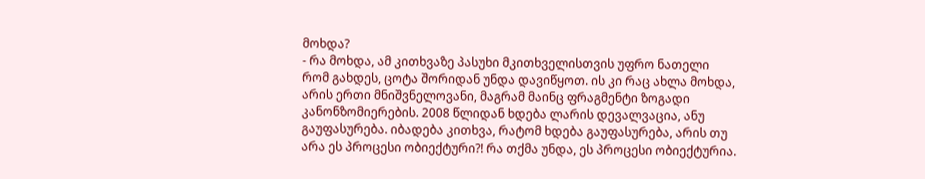მოხდა?
- რა მოხდა, ამ კითხვაზე პასუხი მკითხველისთვის უფრო ნათელი რომ გახდეს, ცოტა შორიდან უნდა დავიწყოთ. ის კი რაც ახლა მოხდა, არის ერთი მნიშვნელოვანი, მაგრამ მაინც ფრაგმენტი ზოგადი კანონზომიერების. 2008 წლიდან ხდება ლარის დევალვაცია, ანუ გაუფასურება. იბადება კითხვა, რატომ ხდება გაუფასურება, არის თუ არა ეს პროცესი ობიექტური?! რა თქმა უნდა, ეს პროცესი ობიექტურია.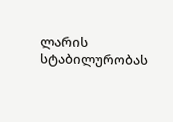ლარის სტაბილურობას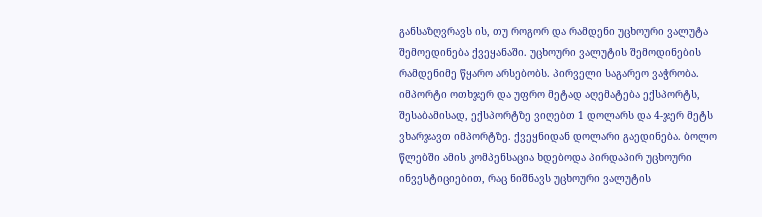განსაზღვრავს ის, თუ როგორ და რამდენი უცხოური ვალუტა შემოედინება ქვეყანაში. უცხოური ვალუტის შემოდინების რამდენიმე წყარო არსებობს. პირველი საგარეო ვაჭრობა. იმპორტი ოთხჯერ და უფრო მეტად აღემატება ექსპორტს, შესაბამისად, ექსპორტზე ვიღებთ 1 დოლარს და 4-ჯერ მეტს ვხარჯავთ იმპორტზე. ქვეყნიდან დოლარი გაედინება. ბოლო წლებში ამის კომპენსაცია ხდებოდა პირდაპირ უცხოური ინვესტიციებით, რაც ნიშნავს უცხოური ვალუტის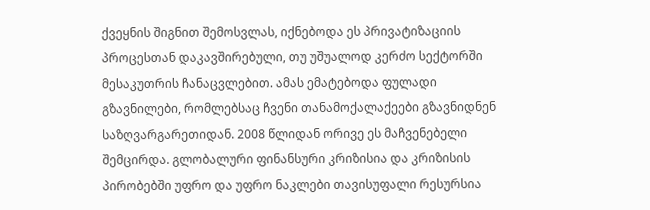ქვეყნის შიგნით შემოსვლას, იქნებოდა ეს პრივატიზაციის პროცესთან დაკავშირებული, თუ უშუალოდ კერძო სექტორში მესაკუთრის ჩანაცვლებით. ამას ემატებოდა ფულადი გზავნილები, რომლებსაც ჩვენი თანამოქალაქეები გზავნიდნენ საზღვარგარეთიდან. 2008 წლიდან ორივე ეს მაჩვენებელი შემცირდა. გლობალური ფინანსური კრიზისია და კრიზისის პირობებში უფრო და უფრო ნაკლები თავისუფალი რესურსია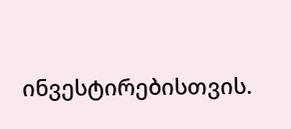ინვესტირებისთვის.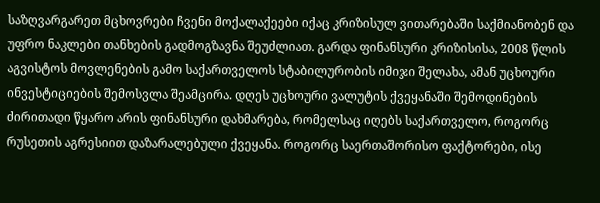საზღვარგარეთ მცხოვრები ჩვენი მოქალაქეები იქაც კრიზისულ ვითარებაში საქმიანობენ და უფრო ნაკლები თანხების გადმოგზავნა შეუძლიათ. გარდა ფინანსური კრიზისისა, 2008 წლის აგვისტოს მოვლენების გამო საქართველოს სტაბილურობის იმიჯი შელახა, ამან უცხოური ინვესტიციების შემოსვლა შეამცირა. დღეს უცხოური ვალუტის ქვეყანაში შემოდინების ძირითადი წყარო არის ფინანსური დახმარება, რომელსაც იღებს საქართველო, როგორც რუსეთის აგრესიით დაზარალებული ქვეყანა. როგორც საერთაშორისო ფაქტორები, ისე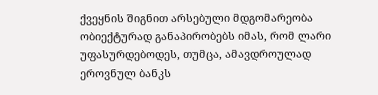ქვეყნის შიგნით არსებული მდგომარეობა ობიექტურად განაპირობებს იმას, რომ ლარი უფასურდებოდეს, თუმცა, ამავდროულად ეროვნულ ბანკს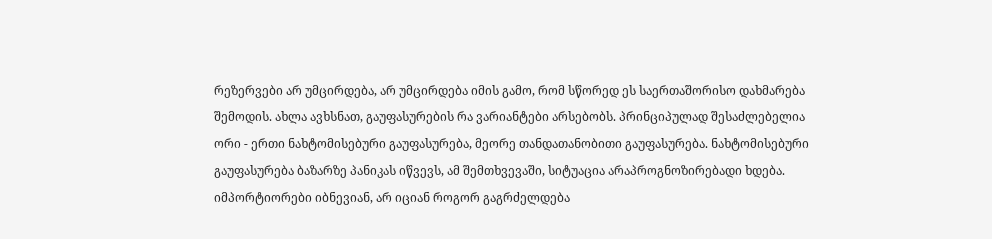რეზერვები არ უმცირდება, არ უმცირდება იმის გამო, რომ სწორედ ეს საერთაშორისო დახმარება შემოდის. ახლა ავხსნათ, გაუფასურების რა ვარიანტები არსებობს. პრინციპულად შესაძლებელია ორი - ერთი ნახტომისებური გაუფასურება, მეორე თანდათანობითი გაუფასურება. ნახტომისებური გაუფასურება ბაზარზე პანიკას იწვევს, ამ შემთხვევაში, სიტუაცია არაპროგნოზირებადი ხდება. იმპორტიორები იბნევიან, არ იციან როგორ გაგრძელდება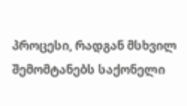პროცესი, რადგან მსხვილ შემომტანებს საქონელი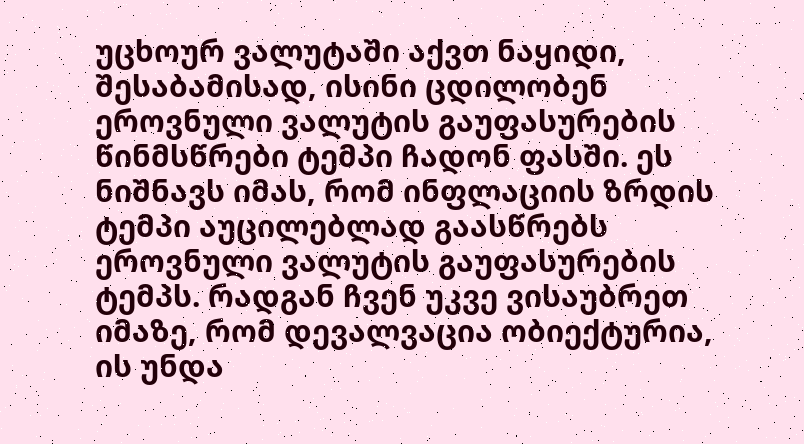უცხოურ ვალუტაში აქვთ ნაყიდი, შესაბამისად, ისინი ცდილობენ ეროვნული ვალუტის გაუფასურების წინმსწრები ტემპი ჩადონ ფასში. ეს ნიშნავს იმას, რომ ინფლაციის ზრდის ტემპი აუცილებლად გაასწრებს ეროვნული ვალუტის გაუფასურების ტემპს. რადგან ჩვენ უკვე ვისაუბრეთ იმაზე, რომ დევალვაცია ობიექტურია, ის უნდა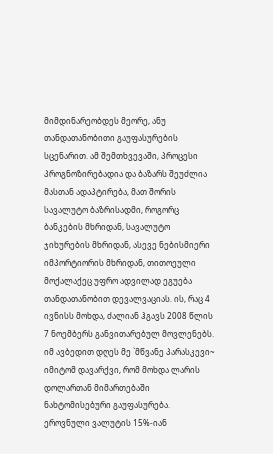მიმდინარეობდეს მეორე, ანუ თანდათანობითი გაუფასურების სცენარით. ამ შემთხვევაში, პროცესი პროგნოზირებადია და ბაზარს შეუძლია მასთან ადაპტირება, მათ შორის სავალუტო ბაზრისადმი, როგორც ბანკების მხრიდან, სავალუტო ჯიხურების მხრიდან, ასევე ნებისმიერი იმპორტიორის მხრიდან, თითოეული მოქალაქეც უფრო ადვილად ეგუება თანდათანობით დევალვაციას. ის, რაც 4 ივნისს მოხდა, ძალიან ჰგავს 2008 წლის 7 ნოემბერს განვითარებულ მოვლენებს. იმ ავბედით დღეს მე `მწვანე პარასკევი~ იმიტომ დავარქვი, რომ მოხდა ლარის დოლართან მიმართებაში ნახტომისებური გაუფასურება. ეროვნული ვალუტის 15%-იან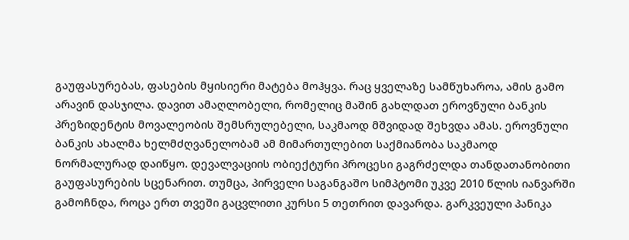გაუფასურებას, ფასების მყისიერი მატება მოჰყვა. რაც ყველაზე სამწუხაროა, ამის გამო არავინ დასჯილა. დავით ამაღლობელი, რომელიც მაშინ გახლდათ ეროვნული ბანკის პრეზიდენტის მოვალეობის შემსრულებელი, საკმაოდ მშვიდად შეხვდა ამას. ეროვნული ბანკის ახალმა ხელმძღვანელობამ ამ მიმართულებით საქმიანობა საკმაოდ ნორმალურად დაიწყო. დევალვაციის ობიექტური პროცესი გაგრძელდა თანდათანობითი გაუფასურების სცენარით. თუმცა, პირველი საგანგაშო სიმპტომი უკვე 2010 წლის იანვარში გამოჩნდა, როცა ერთ თვეში გაცვლითი კურსი 5 თეთრით დავარდა. გარკვეული პანიკა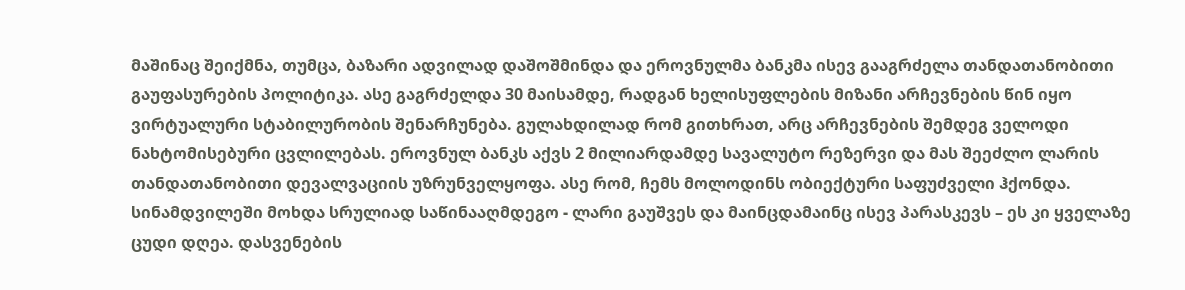მაშინაც შეიქმნა, თუმცა, ბაზარი ადვილად დაშოშმინდა და ეროვნულმა ბანკმა ისევ გააგრძელა თანდათანობითი გაუფასურების პოლიტიკა. ასე გაგრძელდა 30 მაისამდე, რადგან ხელისუფლების მიზანი არჩევნების წინ იყო ვირტუალური სტაბილურობის შენარჩუნება. გულახდილად რომ გითხრათ, არც არჩევნების შემდეგ ველოდი ნახტომისებური ცვლილებას. ეროვნულ ბანკს აქვს 2 მილიარდამდე სავალუტო რეზერვი და მას შეეძლო ლარის თანდათანობითი დევალვაციის უზრუნველყოფა. ასე რომ, ჩემს მოლოდინს ობიექტური საფუძველი ჰქონდა. სინამდვილეში მოხდა სრულიად საწინააღმდეგო - ლარი გაუშვეს და მაინცდამაინც ისევ პარასკევს – ეს კი ყველაზე ცუდი დღეა. დასვენების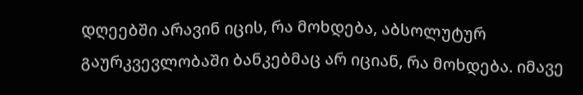დღეებში არავინ იცის, რა მოხდება, აბსოლუტურ გაურკვევლობაში ბანკებმაც არ იციან, რა მოხდება. იმავე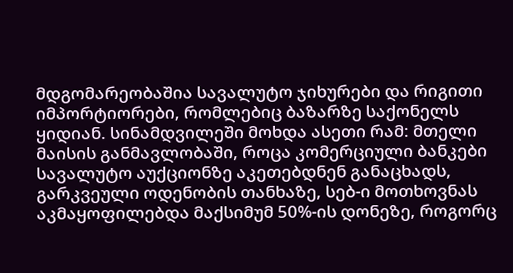მდგომარეობაშია სავალუტო ჯიხურები და რიგითი იმპორტიორები, რომლებიც ბაზარზე საქონელს ყიდიან. სინამდვილეში მოხდა ასეთი რამ: მთელი მაისის განმავლობაში, როცა კომერციული ბანკები სავალუტო აუქციონზე აკეთებდნენ განაცხადს, გარკვეული ოდენობის თანხაზე, სებ-ი მოთხოვნას აკმაყოფილებდა მაქსიმუმ 50%-ის დონეზე, როგორც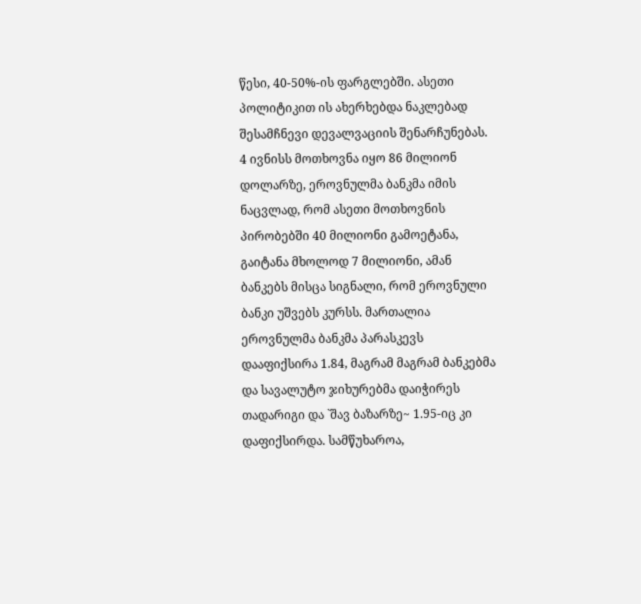წესი, 40-50%-ის ფარგლებში. ასეთი პოლიტიკით ის ახერხებდა ნაკლებად შესამჩნევი დევალვაციის შენარჩუნებას. 4 ივნისს მოთხოვნა იყო 86 მილიონ დოლარზე, ეროვნულმა ბანკმა იმის ნაცვლად, რომ ასეთი მოთხოვნის პირობებში 40 მილიონი გამოეტანა, გაიტანა მხოლოდ 7 მილიონი, ამან ბანკებს მისცა სიგნალი, რომ ეროვნული ბანკი უშვებს კურსს. მართალია ეროვნულმა ბანკმა პარასკევს დააფიქსირა 1.84, მაგრამ მაგრამ ბანკებმა და სავალუტო ჯიხურებმა დაიჭირეს თადარიგი და `შავ ბაზარზე~ 1.95-იც კი დაფიქსირდა. სამწუხაროა,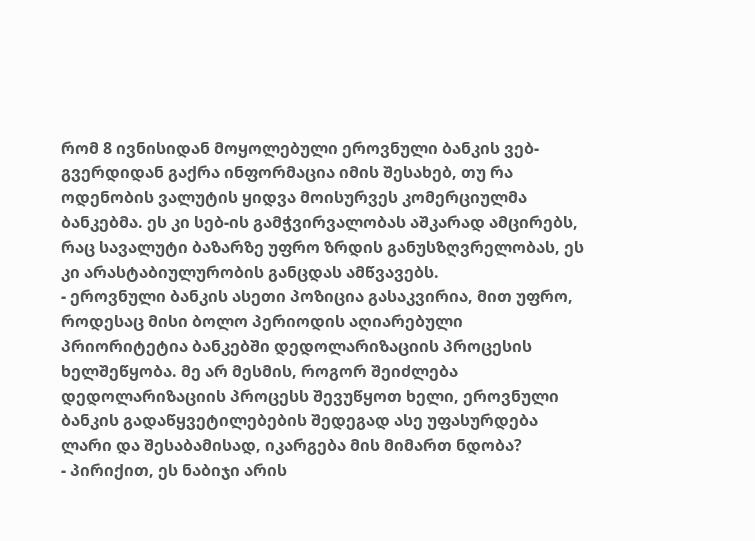რომ 8 ივნისიდან მოყოლებული ეროვნული ბანკის ვებ-გვერდიდან გაქრა ინფორმაცია იმის შესახებ, თუ რა ოდენობის ვალუტის ყიდვა მოისურვეს კომერციულმა ბანკებმა. ეს კი სებ-ის გამჭვირვალობას აშკარად ამცირებს, რაც სავალუტი ბაზარზე უფრო ზრდის განუსზღვრელობას, ეს კი არასტაბიულურობის განცდას ამწვავებს.
- ეროვნული ბანკის ასეთი პოზიცია გასაკვირია, მით უფრო, როდესაც მისი ბოლო პერიოდის აღიარებული პრიორიტეტია ბანკებში დედოლარიზაციის პროცესის ხელშეწყობა. მე არ მესმის, როგორ შეიძლება დედოლარიზაციის პროცესს შევუწყოთ ხელი, ეროვნული ბანკის გადაწყვეტილებების შედეგად ასე უფასურდება ლარი და შესაბამისად, იკარგება მის მიმართ ნდობა?
- პირიქით, ეს ნაბიჯი არის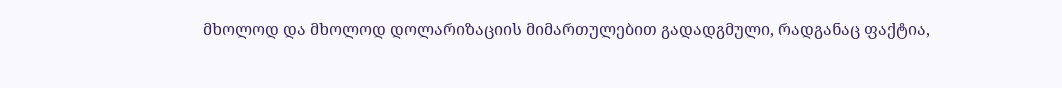მხოლოდ და მხოლოდ დოლარიზაციის მიმართულებით გადადგმული, რადგანაც ფაქტია,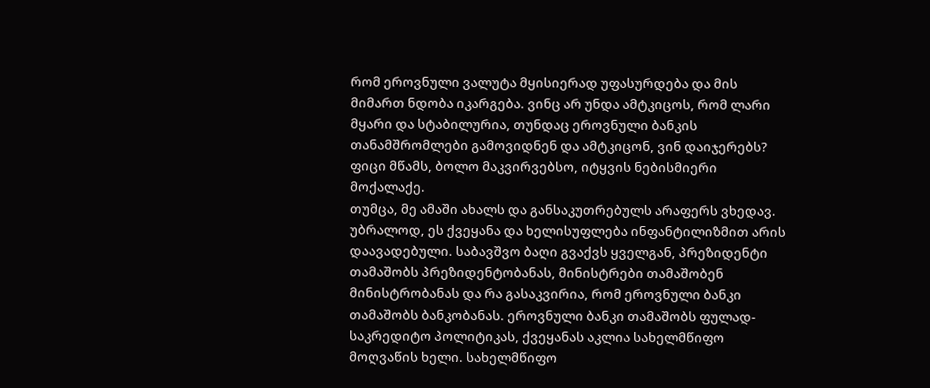რომ ეროვნული ვალუტა მყისიერად უფასურდება და მის მიმართ ნდობა იკარგება. ვინც არ უნდა ამტკიცოს, რომ ლარი მყარი და სტაბილურია, თუნდაც ეროვნული ბანკის თანამშრომლები გამოვიდნენ და ამტკიცონ, ვინ დაიჯერებს? ფიცი მწამს, ბოლო მაკვირვებსო, იტყვის ნებისმიერი მოქალაქე.
თუმცა, მე ამაში ახალს და განსაკუთრებულს არაფერს ვხედავ. უბრალოდ, ეს ქვეყანა და ხელისუფლება ინფანტილიზმით არის დაავადებული. საბავშვო ბაღი გვაქვს ყველგან, პრეზიდენტი თამაშობს პრეზიდენტობანას, მინისტრები თამაშობენ მინისტრობანას და რა გასაკვირია, რომ ეროვნული ბანკი თამაშობს ბანკობანას. ეროვნული ბანკი თამაშობს ფულად-საკრედიტო პოლიტიკას, ქვეყანას აკლია სახელმწიფო მოღვაწის ხელი. სახელმწიფო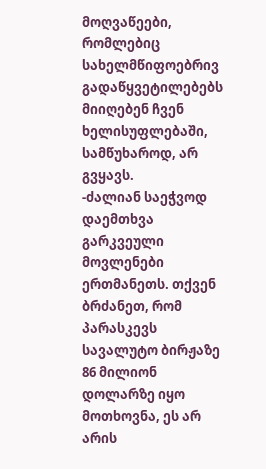მოღვაწეები, რომლებიც სახელმწიფოებრივ გადაწყვეტილებებს მიიღებენ ჩვენ ხელისუფლებაში, სამწუხაროდ, არ გვყავს.
-ძალიან საეჭვოდ დაემთხვა გარკვეული მოვლენები ერთმანეთს. თქვენ ბრძანეთ, რომ პარასკევს სავალუტო ბირჟაზე 86 მილიონ დოლარზე იყო მოთხოვნა, ეს არ არის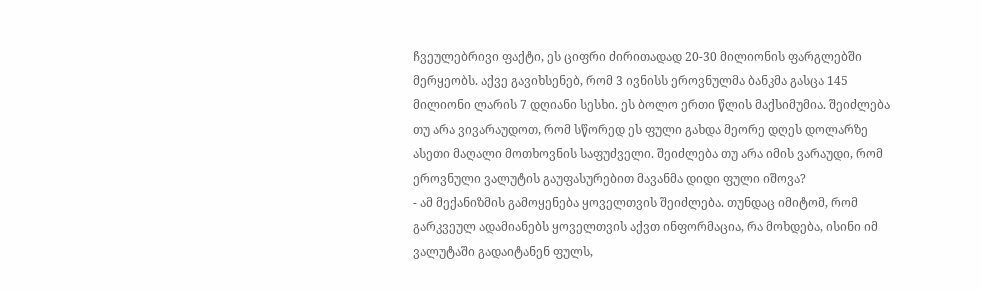ჩვეულებრივი ფაქტი, ეს ციფრი ძირითადად 20-30 მილიონის ფარგლებში მერყეობს. აქვე გავიხსენებ, რომ 3 ივნისს ეროვნულმა ბანკმა გასცა 145 მილიონი ლარის 7 დღიანი სესხი. ეს ბოლო ერთი წლის მაქსიმუმია. შეიძლება თუ არა ვივარაუდოთ, რომ სწორედ ეს ფული გახდა მეორე დღეს დოლარზე ასეთი მაღალი მოთხოვნის საფუძველი. შეიძლება თუ არა იმის ვარაუდი, რომ ეროვნული ვალუტის გაუფასურებით მავანმა დიდი ფული იშოვა?
- ამ მექანიზმის გამოყენება ყოველთვის შეიძლება. თუნდაც იმიტომ, რომ გარკვეულ ადამიანებს ყოველთვის აქვთ ინფორმაცია, რა მოხდება, ისინი იმ ვალუტაში გადაიტანენ ფულს,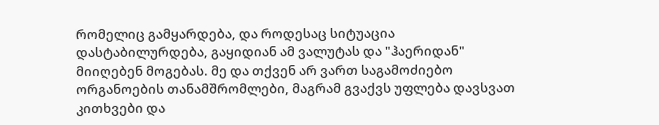რომელიც გამყარდება, და როდესაც სიტუაცია დასტაბილურდება, გაყიდიან ამ ვალუტას და "ჰაერიდან" მიიღებენ მოგებას. მე და თქვენ არ ვართ საგამოძიებო ორგანოების თანამშრომლები, მაგრამ გვაქვს უფლება დავსვათ კითხვები და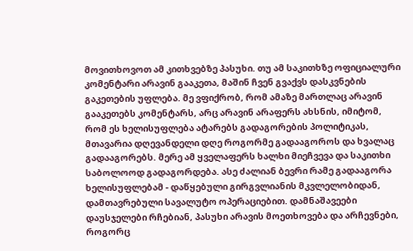მოვითხოვოთ ამ კითხვებზე პასუხი. თუ ამ საკითხზე ოფიციალური კომენტარი არავინ გააკეთა, მაშინ ჩვენ გვაქვს დასკვნების გაკეთების უფლება. მე ვფიქრობ, რომ ამაზე მართლაც არავინ გააკეთებს კომენტარს, არც არავინ არაფერს ახსნის, იმიტომ, რომ ეს ხელისუფლება ატარებს გადაგორების პოლიტიკას, მთავარია დღევანდელი დღე როგორმე გადააგოროს და ხვალაც გადააგორებს. მერე ამ ყველაფერს ხალხი მიეჩვევა და საკითხი საბოლოოდ გადაგორდება. ასე ძალიან ბევრი რამე გადააგორა ხელისუფლებამ - დაწყებული გირგვლიანის მკვლელობიდან, დამთავრებული სავალუტო ოპერაციებით. დამნაშავეები დაუსჯელები რჩებიან, პასუხი არავის მოეთხოვება და არჩევნები, როგორც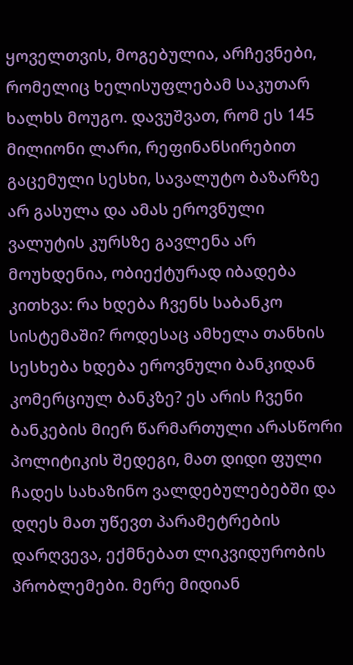ყოველთვის, მოგებულია, არჩევნები, რომელიც ხელისუფლებამ საკუთარ ხალხს მოუგო. დავუშვათ, რომ ეს 145 მილიონი ლარი, რეფინანსირებით გაცემული სესხი, სავალუტო ბაზარზე არ გასულა და ამას ეროვნული ვალუტის კურსზე გავლენა არ მოუხდენია, ობიექტურად იბადება კითხვა: რა ხდება ჩვენს საბანკო სისტემაში? როდესაც ამხელა თანხის სესხება ხდება ეროვნული ბანკიდან კომერციულ ბანკზე? ეს არის ჩვენი ბანკების მიერ წარმართული არასწორი პოლიტიკის შედეგი, მათ დიდი ფული ჩადეს სახაზინო ვალდებულებებში და დღეს მათ უწევთ პარამეტრების დარღვევა, ექმნებათ ლიკვიდურობის პრობლემები. მერე მიდიან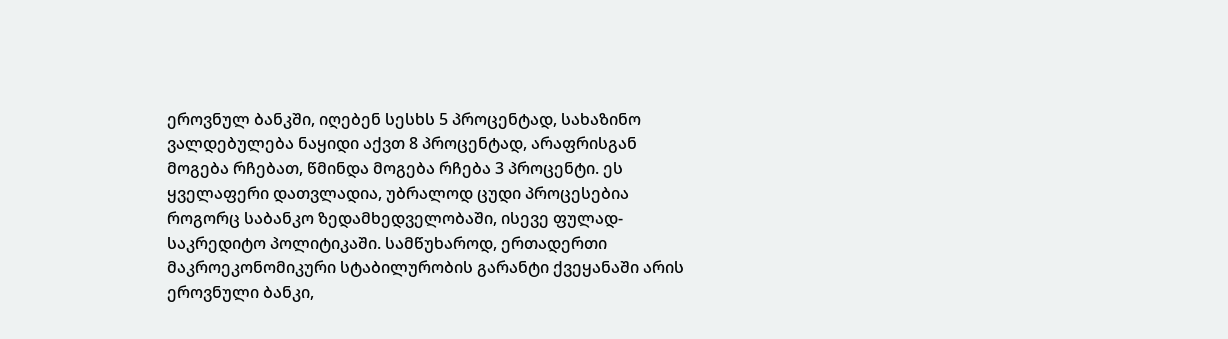ეროვნულ ბანკში, იღებენ სესხს 5 პროცენტად, სახაზინო ვალდებულება ნაყიდი აქვთ 8 პროცენტად, არაფრისგან მოგება რჩებათ, წმინდა მოგება რჩება 3 პროცენტი. ეს ყველაფერი დათვლადია, უბრალოდ ცუდი პროცესებია როგორც საბანკო ზედამხედველობაში, ისევე ფულად-საკრედიტო პოლიტიკაში. სამწუხაროდ, ერთადერთი მაკროეკონომიკური სტაბილურობის გარანტი ქვეყანაში არის ეროვნული ბანკი,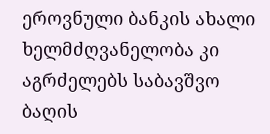ეროვნული ბანკის ახალი ხელმძღვანელობა კი აგრძელებს საბავშვო ბაღის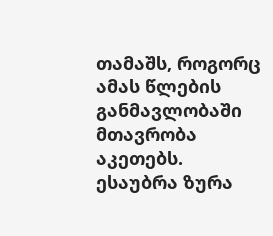თამაშს, როგორც ამას წლების განმავლობაში მთავრობა აკეთებს.
ესაუბრა ზურა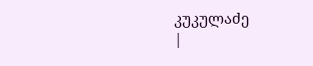კუკულაძე
|